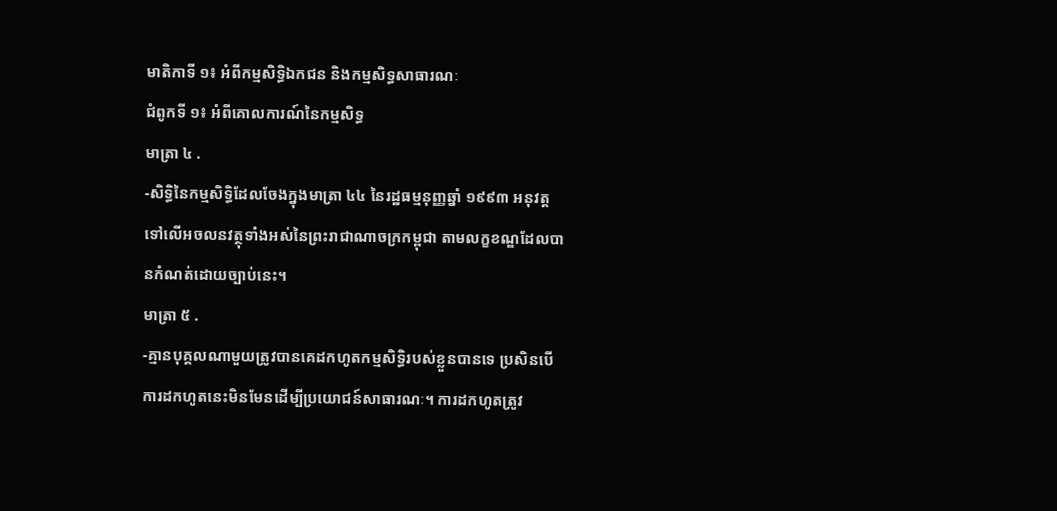មាតិកាទី ១៖ អំពីកម្មសិទ្ធិឯកជន និងកម្មសិទ្ធសាធារណៈ
ជំពូកទី ១៖ អំពីគោលការណ៍នៃកម្មសិទ្ធ
មាត្រា ៤ .
-សិទ្ធិនៃកម្មសិទ្ធិដែលចែងក្នុងមាត្រា ៤៤ នៃរដ្ឋធម្មនុញ្ញឆ្នាំ ១៩៩៣ អនុវត្តទៅលើអចលនវត្ថុទាំងអស់នៃព្រះរាជាណាចក្រកម្ពុជា តាមលក្ខខណ្ឌដែលបានកំណត់ដោយច្បាប់នេះ។
មាត្រា ៥ .
-គ្មានបុគ្គលណាមួយត្រូវបានគេដកហូតកម្មសិទ្ធិរបស់ខ្លួនបានទេ ប្រសិនបើការដកហូតនេះមិនមែនដើម្បីប្រយោជន៍សាធារណៈ។ ការដកហូតត្រូវ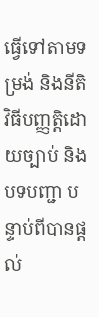ធ្វើទៅតាមទម្រង់ និងនីតិវិធីបញ្ញត្តិដោយច្បាប់ និងបទបញ្ជា បន្ទាប់ពីបានផ្ដល់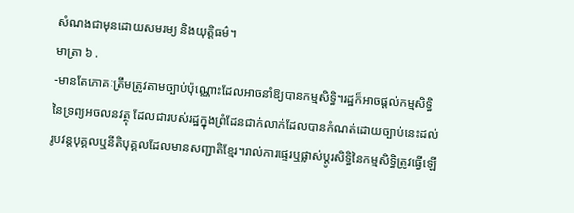សំណងជាមុនដោយសមរម្យ និងយុត្តិធម៌។
មាត្រា ៦ .
-មានតែភោគៈត្រឹមត្រូវតាមច្បាប់ប៉ុណ្ណោះដែលអាចនាំឱ្យបានកម្មសិទ្ធិ។រដ្ឋក៏អាចផ្ដល់កម្មសិទ្ធិនៃទ្រព្យអចលនវត្ថុ ដែលជារបស់រដ្ឋក្នុងព្រំដែនជាក់លាក់ដែលបានកំណត់ដោយច្បាប់នេះដល់រូបវន្តបុគ្គលឬនីតិបុគ្គលដែលមានសញ្ជាតិខ្មែរ។រាល់ការផ្ទេរឬផ្លាស់ប្ដូរសិទ្ធិនៃកម្មសិទ្ធិត្រូវធ្វើឡើ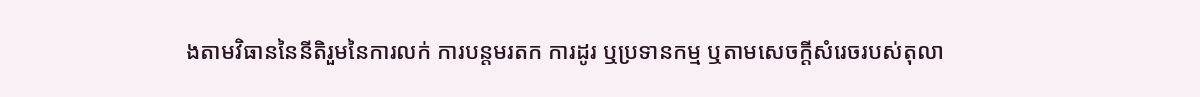ងតាមវិធាននៃនីតិរួមនៃការលក់ ការបន្តមរតក ការដូរ ឬប្រទានកម្ម ឬតាមសេចក្ដីសំរេចរបស់តុលា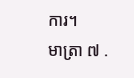ការ។
មាត្រា ៧ .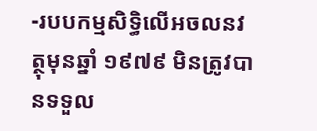-របបកម្មសិទ្ធិលើអចលនវត្ថុមុនឆ្នាំ ១៩៧៩ មិនត្រូវបានទទួល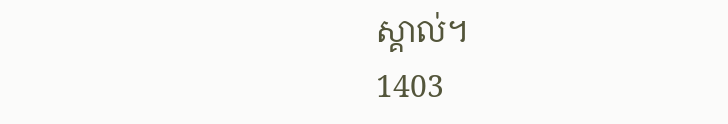ស្គាល់។
1403